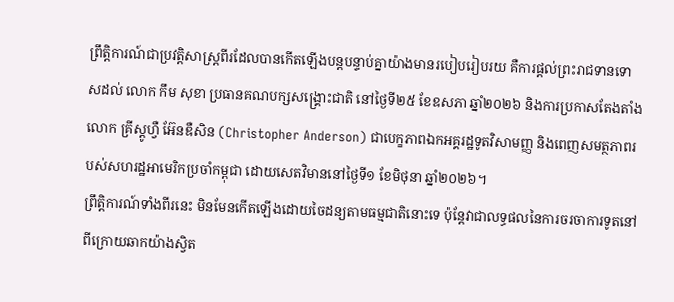ព្រឹត្តិការណ៍ជាប្រវត្តិសាស្ត្រពីរដែលបានកើតឡើងបន្តបន្ទាប់គ្នាយ៉ាងមានរបៀបរៀបរយ គឺការផ្តល់ព្រះរាជទានទោសដល់ លោក កឹម សុខា ប្រធានគណបក្សសង្គ្រោះជាតិ នៅថ្ងៃទី២៥ ខែឧសភា ឆ្នាំ២០២៦ និងការប្រកាសតែងតាំង លោក គ្រីស្តូហ្វឺ អ៊ែនឌឺសិន (Christopher Anderson) ជាបេក្ខភាពឯកអគ្គរដ្ឋទូតវិសាមញ្ញ និងពេញសមត្ថភាពរបស់សហរដ្ឋអាមេរិកប្រចាំកម្ពុជា ដោយសេតវិមាននៅថ្ងៃទី១ ខែមិថុនា ឆ្នាំ២០២៦។
ព្រឹត្តិការណ៍ទាំងពីរនេះ មិនមែនកើតឡើងដោយចៃដន្យតាមធម្មជាតិនោះទេ ប៉ុន្តែវាជាលទ្ធផលនៃការចរចាការទូតនៅពីក្រោយឆាកយ៉ាងស្វិត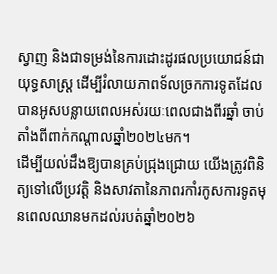ស្វាញ និងជាទម្រង់នៃការដោះដូរផលប្រយោជន៍ជាយុទ្ធសាស្ត្រ ដើម្បីរំលាយភាពទ័លច្រកការទូតដែលបានអូសបន្លាយពេលអស់រយៈពេលជាងពីរឆ្នាំ ចាប់តាំងពីពាក់កណ្តាលឆ្នាំ២០២៤មក។
ដើម្បីយល់ដឹងឱ្យបានគ្រប់ជ្រុងជ្រោយ យើងត្រូវពិនិត្យទៅលើប្រវត្តិ និងសាវតានៃភាពរកាំរកូសការទូតមុនពេលឈានមកដល់របត់ឆ្នាំ២០២៦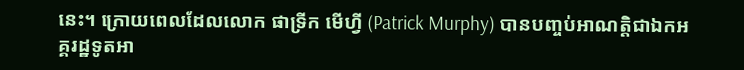នេះ។ ក្រោយពេលដែលលោក ផាទ្រីក មើហ្វី (Patrick Murphy) បានបញ្ចប់អាណត្តិជាឯកអគ្គរដ្ឋទូតអា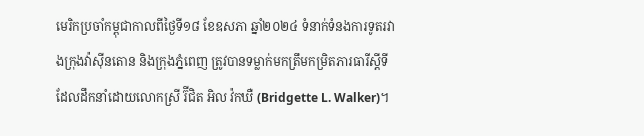មេរិកប្រចាំកម្ពុជាកាលពីថ្ងៃទី១៨ ខែឧសភា ឆ្នាំ២០២៤ ទំនាក់ទំនងការទូតរវាងក្រុងវ៉ាស៊ីនតោន និងក្រុងភ្នំពេញ ត្រូវបានទម្លាក់មកត្រឹមកម្រិតភារធារីស្តីទី ដែលដឹកនាំដោយលោកស្រី រ៊ីជិត អិល វ៉កឃឺ (Bridgette L. Walker)។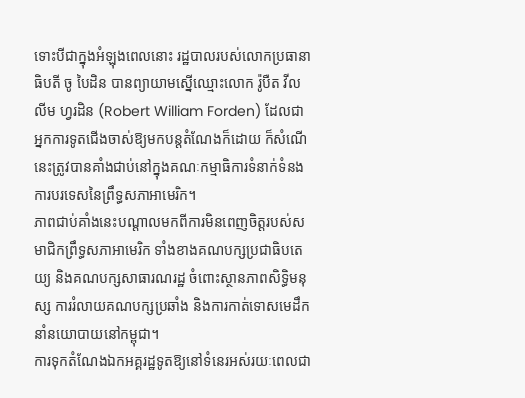ទោះបីជាក្នុងអំឡុងពេលនោះ រដ្ឋបាលរបស់លោកប្រធានាធិបតី ចូ បៃដិន បានព្យាយាមស្នើឈ្មោះលោក រ៉ូបឺត វីលលីម ហ្វរដិន (Robert William Forden) ដែលជាអ្នកការទូតជើងចាស់ឱ្យមកបន្តតំណែងក៏ដោយ ក៏សំណើនេះត្រូវបានគាំងជាប់នៅក្នុងគណៈកម្មាធិការទំនាក់ទំនងការបរទេសនៃព្រឹទ្ធសភាអាមេរិក។
ភាពជាប់គាំងនេះបណ្តាលមកពីការមិនពេញចិត្តរបស់សមាជិកព្រឹទ្ធសភាអាមេរិក ទាំងខាងគណបក្សប្រជាធិបតេយ្យ និងគណបក្សសាធារណរដ្ឋ ចំពោះស្ថានភាពសិទ្ធិមនុស្ស ការរំលាយគណបក្សប្រឆាំង និងការកាត់ទោសមេដឹកនាំនយោបាយនៅកម្ពុជា។
ការទុកតំណែងឯកអគ្គរដ្ឋទូតឱ្យនៅទំនេរអស់រយៈពេលជា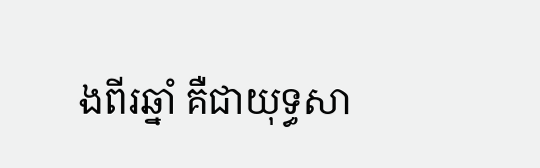ងពីរឆ្នាំ គឺជាយុទ្ធសា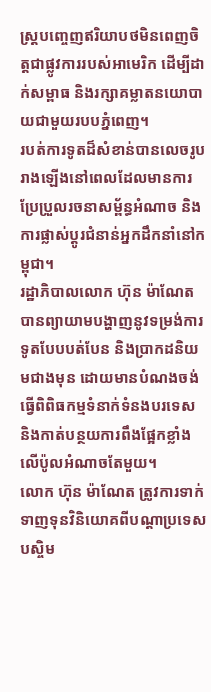ស្ត្របញ្ចេញឥរិយាបថមិនពេញចិត្តជាផ្លូវការរបស់អាមេរិក ដើម្បីដាក់សម្ពាធ និងរក្សាគម្លាតនយោបាយជាមួយរបបភ្នំពេញ។
របត់ការទូតដ៏សំខាន់បានលេចរូបរាងឡើងនៅពេលដែលមានការប្រែប្រួលរចនាសម្ព័ន្ធអំណាច និងការផ្លាស់ប្តូរជំនាន់អ្នកដឹកនាំនៅកម្ពុជា។
រដ្ឋាភិបាលលោក ហ៊ុន ម៉ាណែត បានព្យាយាមបង្ហាញនូវទម្រង់ការទូតបែបបត់បែន និងប្រាកដនិយមជាងមុន ដោយមានបំណងចង់ធ្វើពិពិធកម្មទំនាក់ទំនងបរទេស និងកាត់បន្ថយការពឹងផ្អែកខ្លាំងលើប៉ូលអំណាចតែមួយ។
លោក ហ៊ុន ម៉ាណែត ត្រូវការទាក់ទាញទុនវិនិយោគពីបណ្តាប្រទេសបស្ចិម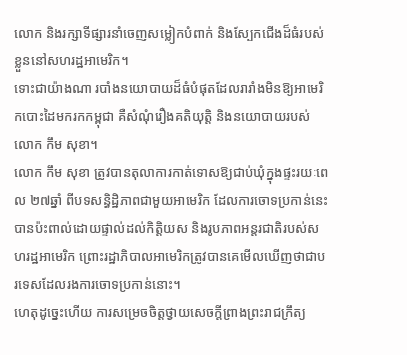លោក និងរក្សាទីផ្សារនាំចេញសម្លៀកបំពាក់ និងស្បែកជើងដ៏ធំរបស់ខ្លួននៅសហរដ្ឋអាមេរិក។
ទោះជាយ៉ាងណា របាំងនយោបាយដ៏ធំបំផុតដែលរារាំងមិនឱ្យអាមេរិកបោះដៃមករកកម្ពុជា គឺសំណុំរឿងគតិយុត្តិ និងនយោបាយរបស់លោក កឹម សុខា។
លោក កឹម សុខា ត្រូវបានតុលាការកាត់ទោសឱ្យជាប់ឃុំក្នុងផ្ទះរយៈពេល ២៧ឆ្នាំ ពីបទសន្ធិដ្ឋិភាពជាមួយអាមេរិក ដែលការចោទប្រកាន់នេះបានប៉ះពាល់ដោយផ្ទាល់ដល់កិត្តិយស និងរូបភាពអន្តរជាតិរបស់សហរដ្ឋអាមេរិក ព្រោះរដ្ឋាភិបាលអាមេរិកត្រូវបានគេមើលឃើញថាជាបរទេសដែលរងការចោទប្រកាន់នោះ។
ហេតុដូច្នេះហើយ ការសម្រេចចិត្តថ្វាយសេចក្តីព្រាងព្រះរាជក្រឹត្យ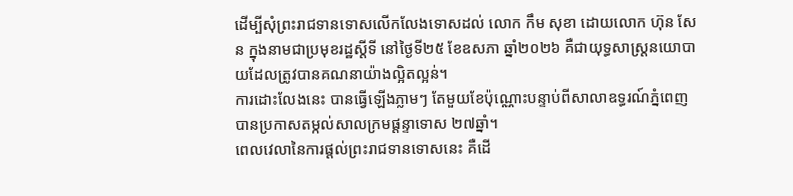ដើម្បីសុំព្រះរាជទានទោសលើកលែងទោសដល់ លោក កឹម សុខា ដោយលោក ហ៊ុន សែន ក្នុងនាមជាប្រមុខរដ្ឋស្តីទី នៅថ្ងៃទី២៥ ខែឧសភា ឆ្នាំ២០២៦ គឺជាយុទ្ធសាស្ត្រនយោបាយដែលត្រូវបានគណនាយ៉ាងល្អិតល្អន់។
ការដោះលែងនេះ បានធ្វើឡើងភ្លាមៗ តែមួយខែប៉ុណ្ណោះបន្ទាប់ពីសាលាឧទ្ធរណ៍ភ្នំពេញបានប្រកាសតម្កល់សាលក្រមផ្តន្ទាទោស ២៧ឆ្នាំ។
ពេលវេលានៃការផ្តល់ព្រះរាជទានទោសនេះ គឺដើ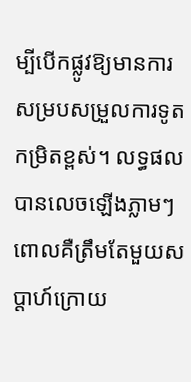ម្បីបើកផ្លូវឱ្យមានការសម្របសម្រួលការទូតកម្រិតខ្ពស់។ លទ្ធផលបានលេចឡើងភ្លាមៗ ពោលគឺត្រឹមតែមួយសប្តាហ៍ក្រោយ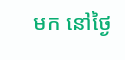មក នៅថ្ងៃ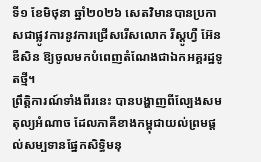ទី១ ខែមិថុនា ឆ្នាំ២០២៦ សេតវិមានបានប្រកាសជាផ្លូវការនូវការជ្រើសរើសលោក រីស្តូហ្វឺ អ៊ែនឌឺសិន ឱ្យចូលមកបំពេញតំណែងជាឯកអគ្គរដ្ឋទូតថ្មី។
ព្រឹត្តិការណ៍ទាំងពីរនេះ បានបង្ហាញពីល្បែងសមតុល្យអំណាច ដែលភាគីខាងកម្ពុជាយល់ព្រមផ្តល់សម្បទានផ្នែកសិទ្ធិមនុ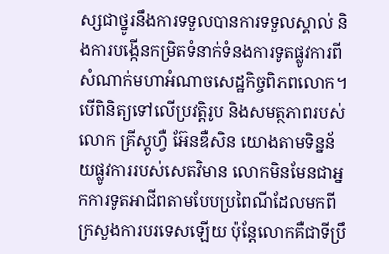ស្សជាថ្នូរនឹងការទទួលបានការទទួលស្គាល់ និងការបង្កើនកម្រិតទំនាក់ទំនងការទូតផ្លូវការពីសំណាក់មហាអំណាចសេដ្ឋកិច្ចពិភពលោក។
បើពិនិត្យទៅលើប្រវត្តិរូប និងសមត្ថភាពរបស់លោក គ្រីស្តូហ្វឺ អ៊ែនឌឺសិន យោងតាមទិន្នន័យផ្លូវការរបស់សេតវិមាន លោកមិនមែនជាអ្នកការទូតអាជីពតាមបែបប្រពៃណីដែលមកពីក្រសួងការបរទេសឡើយ ប៉ុន្តែលោកគឺជាទីប្រឹ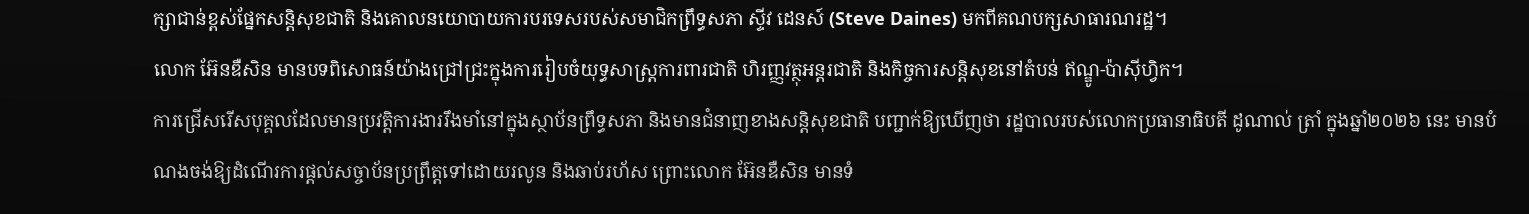ក្សាជាន់ខ្ពស់ផ្នែកសន្តិសុខជាតិ និងគោលនយោបាយការបរទេសរបស់សមាជិកព្រឹទ្ធសភា ស្ទីវ ដេនស៍ (Steve Daines) មកពីគណបក្សសាធារណរដ្ឋ។
លោក អ៊ែនឌឺសិន មានបទពិសោធន៍យ៉ាងជ្រៅជ្រះក្នុងការរៀបចំយុទ្ធសាស្ត្រការពារជាតិ ហិរញ្ញវត្ថុអន្តរជាតិ និងកិច្ចការសន្តិសុខនៅតំបន់ ឥណ្ឌូ-ប៉ាស៊ីហ្វិក។
ការជ្រើសរើសបុគ្គលដែលមានប្រវត្តិការងាររឹងមាំនៅក្នុងស្ថាប័នព្រឹទ្ធសភា និងមានជំនាញខាងសន្តិសុខជាតិ បញ្ជាក់ឱ្យឃើញថា រដ្ឋបាលរបស់លោកប្រធានាធិបតី ដូណាល់ ត្រាំ ក្នុងឆ្នាំ២០២៦ នេះ មានបំណងចង់ឱ្យដំណើរការផ្តល់សច្ចាប័នប្រព្រឹត្តទៅដោយរលូន និងឆាប់រហ័ស ព្រោះលោក អ៊ែនឌឺសិន មានទំ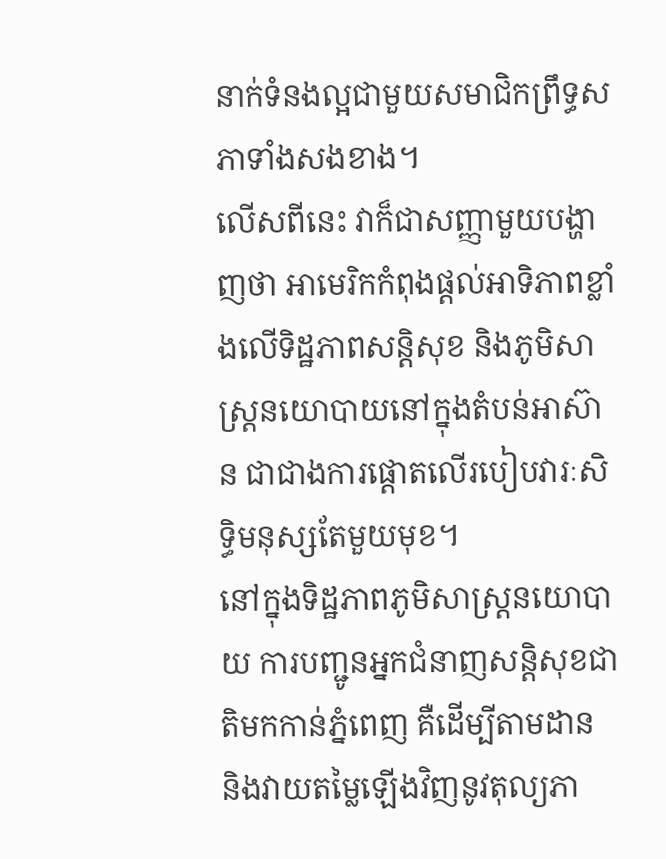នាក់ទំនងល្អជាមួយសមាជិកព្រឹទ្ធសភាទាំងសងខាង។
លើសពីនេះ វាក៏ជាសញ្ញាមួយបង្ហាញថា អាមេរិកកំពុងផ្តល់អាទិភាពខ្លាំងលើទិដ្ឋភាពសន្តិសុខ និងភូមិសាស្ត្រនយោបាយនៅក្នុងតំបន់អាស៊ាន ជាជាងការផ្តោតលើរបៀបវារៈសិទ្ធិមនុស្សតែមួយមុខ។
នៅក្នុងទិដ្ឋភាពភូមិសាស្ត្រនយោបាយ ការបញ្ជូនអ្នកជំនាញសន្តិសុខជាតិមកកាន់ភ្នំពេញ គឺដើម្បីតាមដាន និងវាយតម្លៃឡើងវិញនូវតុល្យភា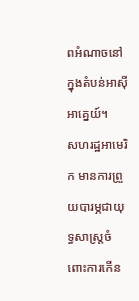ពអំណាចនៅក្នុងតំបន់អាស៊ីអាគ្នេយ៍។
សហរដ្ឋអាមេរិក មានការព្រួយបារម្ភជាយុទ្ធសាស្ត្រចំពោះការកើន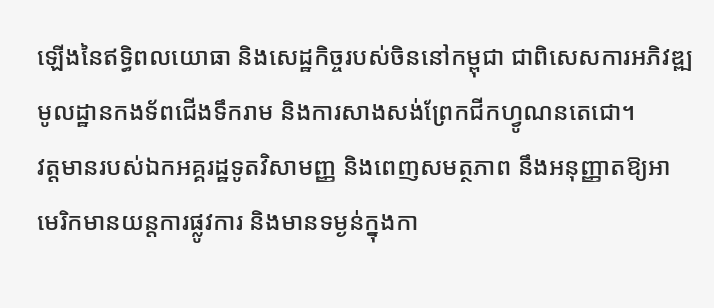ឡើងនៃឥទ្ធិពលយោធា និងសេដ្ឋកិច្ចរបស់ចិននៅកម្ពុជា ជាពិសេសការអភិវឌ្ឍមូលដ្ឋានកងទ័ពជើងទឹករាម និងការសាងសង់ព្រែកជីកហ្វូណនតេជោ។
វត្តមានរបស់ឯកអគ្គរដ្ឋទូតវិសាមញ្ញ និងពេញសមត្ថភាព នឹងអនុញ្ញាតឱ្យអាមេរិកមានយន្តការផ្លូវការ និងមានទម្ងន់ក្នុងកា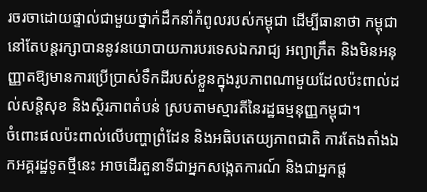រចរចាដោយផ្ទាល់ជាមួយថ្នាក់ដឹកនាំកំពូលរបស់កម្ពុជា ដើម្បីធានាថា កម្ពុជានៅតែបន្តរក្សាបាននូវនយោបាយការបរទេសឯករាជ្យ អព្យាក្រឹត និងមិនអនុញ្ញាតឱ្យមានការប្រើប្រាស់ទឹកដីរបស់ខ្លួនក្នុងរូបភាពណាមួយដែលប៉ះពាល់ដល់សន្តិសុខ និងស្ថិរភាពតំបន់ ស្របតាមស្មារតីនៃរដ្ឋធម្មនុញ្ញកម្ពុជា។
ចំពោះផលប៉ះពាល់លើបញ្ហាព្រំដែន និងអធិបតេយ្យភាពជាតិ ការតែងតាំងឯកអគ្គរដ្ឋទូតថ្មីនេះ អាចដើរតួនាទីជាអ្នកសង្កេតការណ៍ និងជាអ្នកផ្ត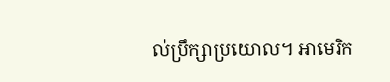ល់ប្រឹក្សាប្រយោល។ អាមេរិក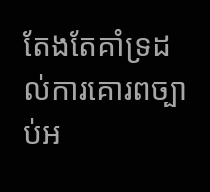តែងតែគាំទ្រដល់ការគោរពច្បាប់អ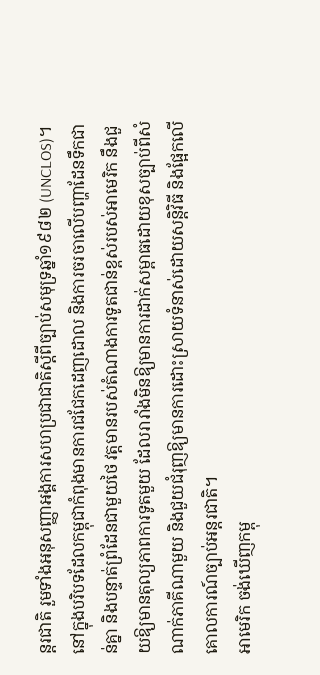ន្តរជាតិ រួមទាំងអនុសញ្ញាអង្គការសហប្រជាជាតិស្តីពីច្បាប់សមុទ្រឆ្នាំ១៩៨២ (UNCLOS)។
នៅក្នុងបរិបទដែលកម្ពុជាកំពុងមានការជជែកដេញដោល និងការចរចាលើបញ្ហាដែនទឹកជាន់គ្នា និងបន្ទាត់ព្រំដែនជាមួយថៃ វត្តមានរបស់តំណាងការទូតជាន់ខ្ពស់របស់អាមេរិក នឹងជួយឱ្យមានតុល្យភាពការទូតមួយ ដែលរារាំងមិនឱ្យមានការដាក់សម្ពាធដោយខុសច្បាប់ពីសំណាក់ភាគីណាមួយ និងជួយជំរុញឱ្យមានការដោះស្រាយទំនាស់ដោយសន្តិវិធី និងផ្អែកលើគោលការណ៍ច្បាប់អន្តរជាតិ។
អាមេរិក ចង់ឃើញកម្ពុ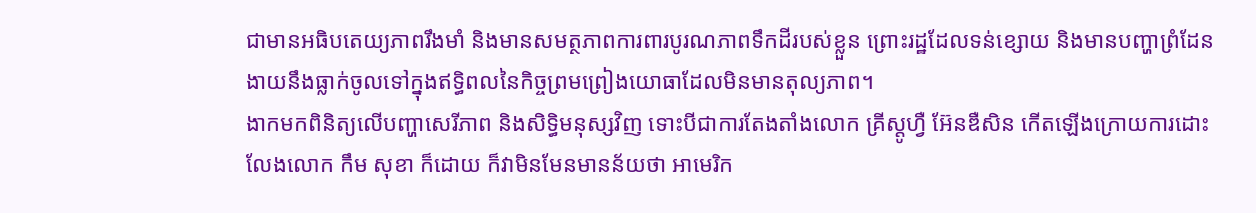ជាមានអធិបតេយ្យភាពរឹងមាំ និងមានសមត្ថភាពការពារបូរណភាពទឹកដីរបស់ខ្លួន ព្រោះរដ្ឋដែលទន់ខ្សោយ និងមានបញ្ហាព្រំដែន ងាយនឹងធ្លាក់ចូលទៅក្នុងឥទ្ធិពលនៃកិច្ចព្រមព្រៀងយោធាដែលមិនមានតុល្យភាព។
ងាកមកពិនិត្យលើបញ្ហាសេរីភាព និងសិទ្ធិមនុស្សវិញ ទោះបីជាការតែងតាំងលោក គ្រីស្តូហ្វឺ អ៊ែនឌឺសិន កើតឡើងក្រោយការដោះលែងលោក កឹម សុខា ក៏ដោយ ក៏វាមិនមែនមានន័យថា អាមេរិក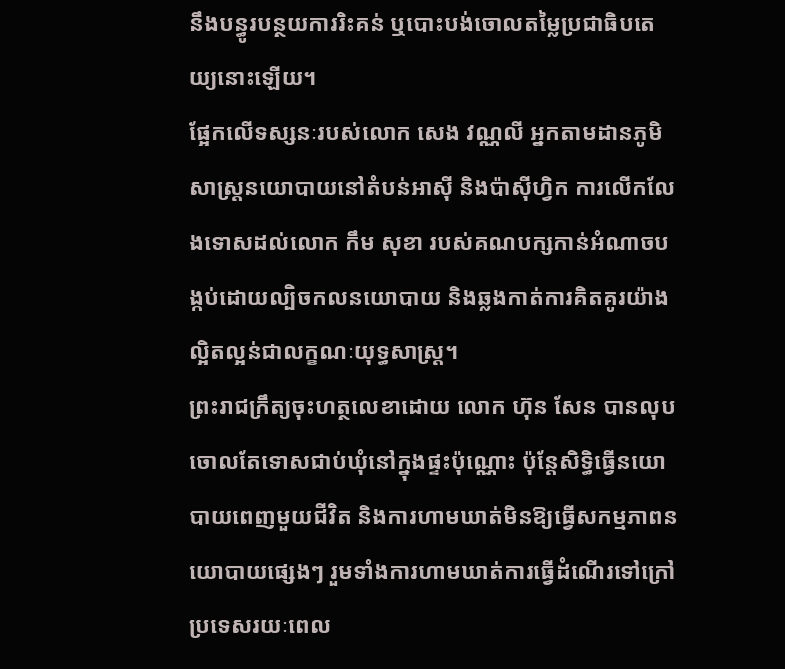នឹងបន្ធូរបន្ថយការរិះគន់ ឬបោះបង់ចោលតម្លៃប្រជាធិបតេយ្យនោះឡើយ។
ផ្អែកលើទស្សនៈរបស់លោក សេង វណ្ណលី អ្នកតាមដានភូមិសាស្ត្រនយោបាយនៅតំបន់អាស៊ី និងប៉ាស៊ីហ្វិក ការលើកលែងទោសដល់លោក កឹម សុខា របស់គណបក្សកាន់អំណាចបង្កប់ដោយល្បិចកលនយោបាយ និងឆ្លងកាត់ការគិតគូរយ៉ាងល្អិតល្អន់ជាលក្ខណៈយុទ្ធសាស្ត្រ។
ព្រះរាជក្រឹត្យចុះហត្ថលេខាដោយ លោក ហ៊ុន សែន បានលុបចោលតែទោសជាប់ឃុំនៅក្នុងផ្ទះប៉ុណ្ណោះ ប៉ុន្តែសិទ្ធិធ្វើនយោបាយពេញមួយជីវិត និងការហាមឃាត់មិនឱ្យធ្វើសកម្មភាពនយោបាយផ្សេងៗ រួមទាំងការហាមឃាត់ការធ្វើដំណើរទៅក្រៅប្រទេសរយៈពេល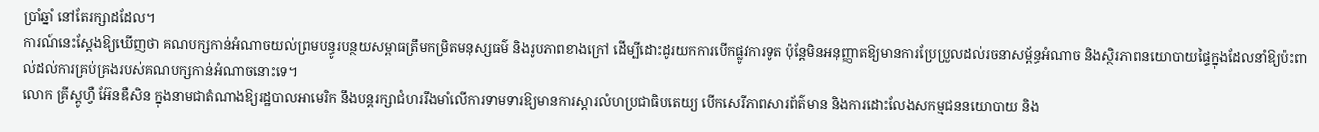ប្រាំឆ្នាំ នៅតែរក្សាដដែល។
ការណ៍នេះស្តែងឱ្យឃើញថា គណបក្សកាន់អំណាចយល់ព្រមបន្ធូរបន្ថយសម្ពាធត្រឹមកម្រិតមនុស្សធម៌ និងរូបភាពខាងក្រៅ ដើម្បីដោះដូរយកការបើកផ្លូវការទូត ប៉ុន្តែមិនអនុញ្ញាតឱ្យមានការប្រែប្រួលដល់រចនាសម្ព័ន្ធអំណាច និងស្ថិរភាពនយោបាយផ្ទៃក្នុងដែលនាំឱ្យប៉ះពាល់ដល់ការគ្រប់គ្រងរបស់គណបក្សកាន់អំណាចនោះទេ។
លោក គ្រីស្តូហ្វឺ អ៊ែនឌឺសិន ក្នុងនាមជាតំណាងឱ្យរដ្ឋបាលអាមេរិក នឹងបន្តរក្សាជំហររឹងមាំលើការទាមទារឱ្យមានការស្តារលំហប្រជាធិបតេយ្យ បើកសេរីភាពសារព័ត៌មាន និងការដោះលែងសកម្មជននយោបាយ និង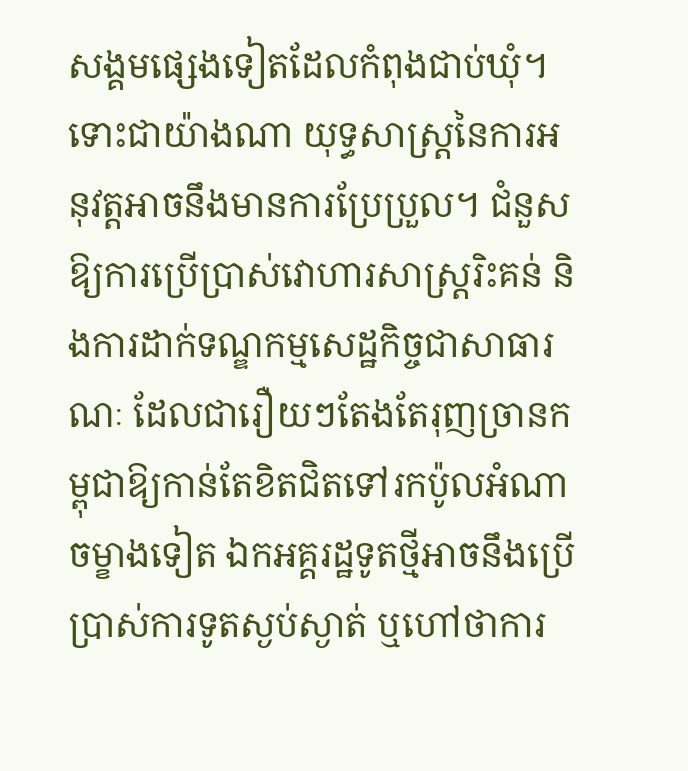សង្គមផ្សេងទៀតដែលកំពុងជាប់ឃុំ។
ទោះជាយ៉ាងណា យុទ្ធសាស្ត្រនៃការអនុវត្តអាចនឹងមានការប្រែប្រួល។ ជំនួសឱ្យការប្រើប្រាស់វោហារសាស្ត្ររិះគន់ និងការដាក់ទណ្ឌកម្មសេដ្ឋកិច្ចជាសាធារណៈ ដែលជារឿយៗតែងតែរុញច្រានកម្ពុជាឱ្យកាន់តែខិតជិតទៅរកប៉ូលអំណាចម្ខាងទៀត ឯកអគ្គរដ្ឋទូតថ្មីអាចនឹងប្រើប្រាស់ការទូតស្ងប់ស្ងាត់ ឬហៅថាការ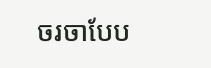ចរចាបែប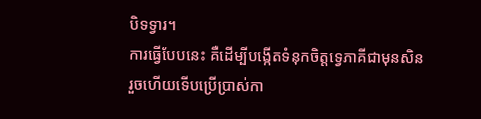បិទទ្វារ។
ការធ្វើបែបនេះ គឺដើម្បីបង្កើតទំនុកចិត្តទ្វេភាគីជាមុនសិន រួចហើយទើបប្រើប្រាស់កា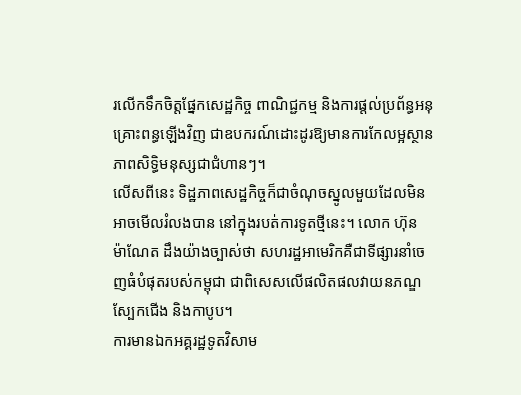រលើកទឹកចិត្តផ្នែកសេដ្ឋកិច្ច ពាណិជ្ជកម្ម និងការផ្តល់ប្រព័ន្ធអនុគ្រោះពន្ធឡើងវិញ ជាឧបករណ៍ដោះដូរឱ្យមានការកែលម្អស្ថានភាពសិទ្ធិមនុស្សជាជំហានៗ។
លើសពីនេះ ទិដ្ឋភាពសេដ្ឋកិច្ចក៏ជាចំណុចស្នូលមួយដែលមិនអាចមើលរំលងបាន នៅក្នុងរបត់ការទូតថ្មីនេះ។ លោក ហ៊ុន ម៉ាណែត ដឹងយ៉ាងច្បាស់ថា សហរដ្ឋអាមេរិកគឺជាទីផ្សារនាំចេញធំបំផុតរបស់កម្ពុជា ជាពិសេសលើផលិតផលវាយនភណ្ឌ ស្បែកជើង និងកាបូប។
ការមានឯកអគ្គរដ្ឋទូតវិសាម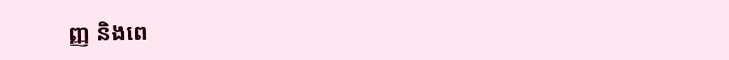ញ្ញ និងពេ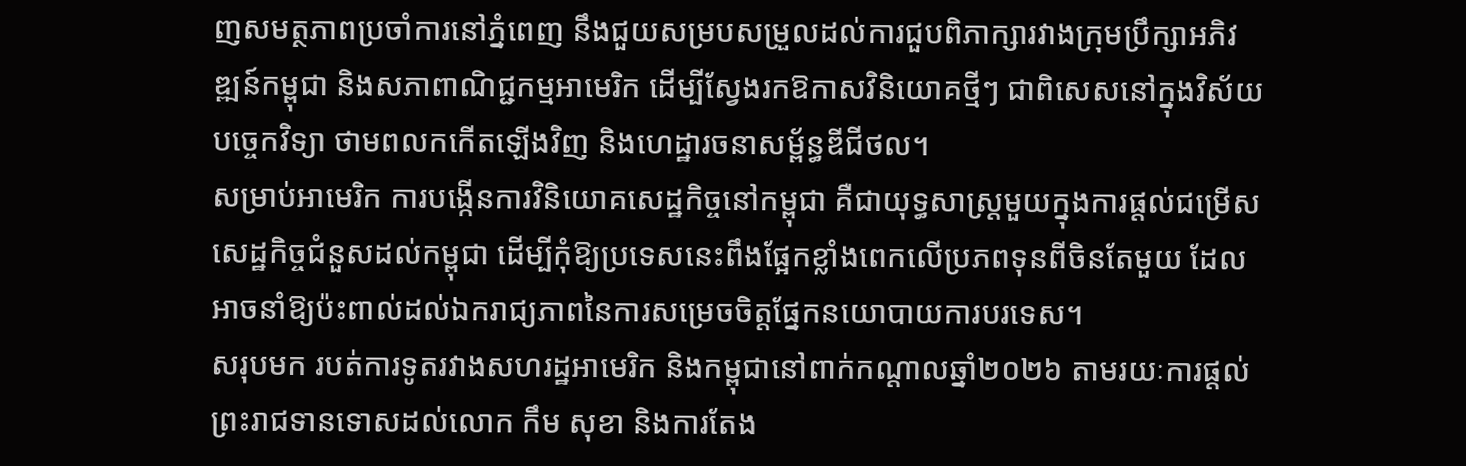ញសមត្ថភាពប្រចាំការនៅភ្នំពេញ នឹងជួយសម្របសម្រួលដល់ការជួបពិភាក្សារវាងក្រុមប្រឹក្សាអភិវឌ្ឍន៍កម្ពុជា និងសភាពាណិជ្ជកម្មអាមេរិក ដើម្បីស្វែងរកឱកាសវិនិយោគថ្មីៗ ជាពិសេសនៅក្នុងវិស័យបច្ចេកវិទ្យា ថាមពលកកើតឡើងវិញ និងហេដ្ឋារចនាសម្ព័ន្ធឌីជីថល។
សម្រាប់អាមេរិក ការបង្កើនការវិនិយោគសេដ្ឋកិច្ចនៅកម្ពុជា គឺជាយុទ្ធសាស្ត្រមួយក្នុងការផ្តល់ជម្រើសសេដ្ឋកិច្ចជំនួសដល់កម្ពុជា ដើម្បីកុំឱ្យប្រទេសនេះពឹងផ្អែកខ្លាំងពេកលើប្រភពទុនពីចិនតែមួយ ដែលអាចនាំឱ្យប៉ះពាល់ដល់ឯករាជ្យភាពនៃការសម្រេចចិត្តផ្នែកនយោបាយការបរទេស។
សរុបមក របត់ការទូតរវាងសហរដ្ឋអាមេរិក និងកម្ពុជានៅពាក់កណ្តាលឆ្នាំ២០២៦ តាមរយៈការផ្តល់ព្រះរាជទានទោសដល់លោក កឹម សុខា និងការតែង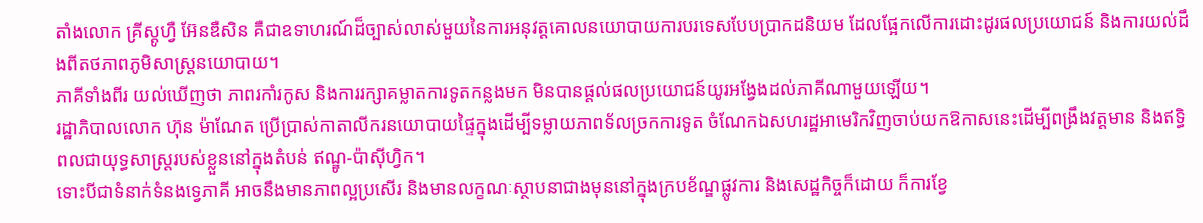តាំងលោក គ្រីស្តូហ្វឺ អ៊ែនឌឺសិន គឺជាឧទាហរណ៍ដ៏ច្បាស់លាស់មួយនៃការអនុវត្តគោលនយោបាយការបរទេសបែបប្រាកដនិយម ដែលផ្អែកលើការដោះដូរផលប្រយោជន៍ និងការយល់ដឹងពីតថភាពភូមិសាស្ត្រនយោបាយ។
ភាគីទាំងពីរ យល់ឃើញថា ភាពរកាំរកូស និងការរក្សាគម្លាតការទូតកន្លងមក មិនបានផ្តល់ផលប្រយោជន៍យូរអង្វែងដល់ភាគីណាមួយឡើយ។
រដ្ឋាភិបាលលោក ហ៊ុន ម៉ាណែត ប្រើប្រាស់កាតាលីករនយោបាយផ្ទៃក្នុងដើម្បីទម្លាយភាពទ័លច្រកការទូត ចំណែកឯសហរដ្ឋអាមេរិកវិញចាប់យកឱកាសនេះដើម្បីពង្រឹងវត្តមាន និងឥទ្ធិពលជាយុទ្ធសាស្ត្ររបស់ខ្លួននៅក្នុងតំបន់ ឥណ្ឌូ-ប៉ាស៊ីហ្វិក។
ទោះបីជាទំនាក់ទំនងទ្វេភាគី អាចនឹងមានភាពល្អប្រសើរ និងមានលក្ខណៈស្ថាបនាជាងមុននៅក្នុងក្របខ័ណ្ឌផ្លូវការ និងសេដ្ឋកិច្ចក៏ដោយ ក៏ការខ្វែ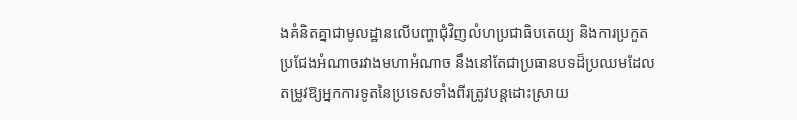ងគំនិតគ្នាជាមូលដ្ឋានលើបញ្ហាជុំវិញលំហប្រជាធិបតេយ្យ និងការប្រកួតប្រជែងអំណាចរវាងមហាអំណាច នឹងនៅតែជាប្រធានបទដ៏ប្រឈមដែលតម្រូវឱ្យអ្នកការទូតនៃប្រទេសទាំងពីរត្រូវបន្តដោះស្រាយ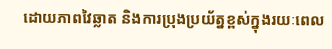ដោយភាពវៃឆ្លាត និងការប្រុងប្រយ័ត្នខ្ពស់ក្នុងរយៈពេល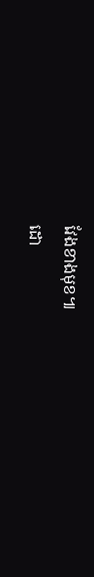វែងខាងមុខ៕
ដោ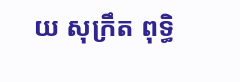យ សុក្រឹត ពុទ្ធិ